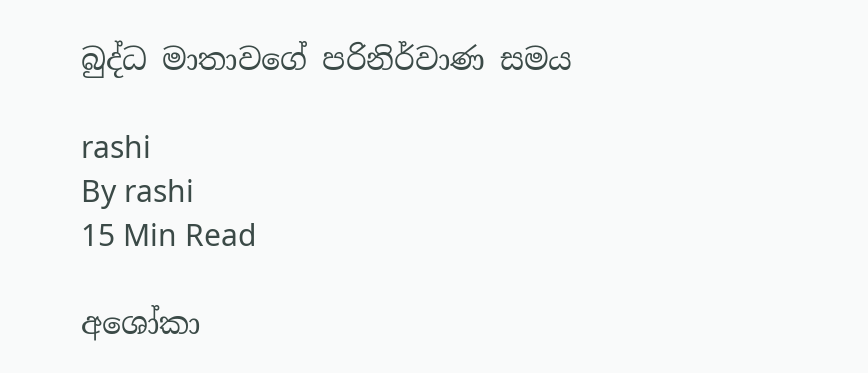බුද්ධ මාතාවගේ පරිනිර්වාණ සමය

rashi
By rashi
15 Min Read

අශෝකා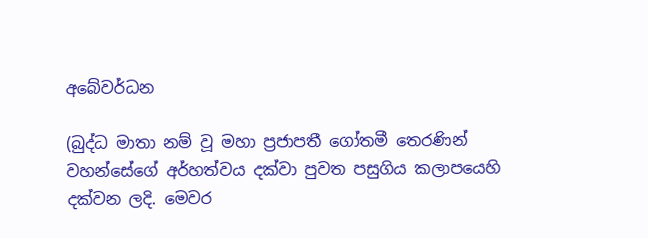අබේවර්ධන

(බුද්ධ මාතා නම් වූ මහා ප්‍රජාපතී ගෝතමී තෙරණින් වහන්සේගේ අර්හත්වය දක්වා පුවත පසුගිය කලාපයෙහි දක්වන ලදි. මෙවර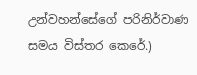උන්වහන්සේගේ පරිනිර්වාණ සමය විස්තර කෙරේ.)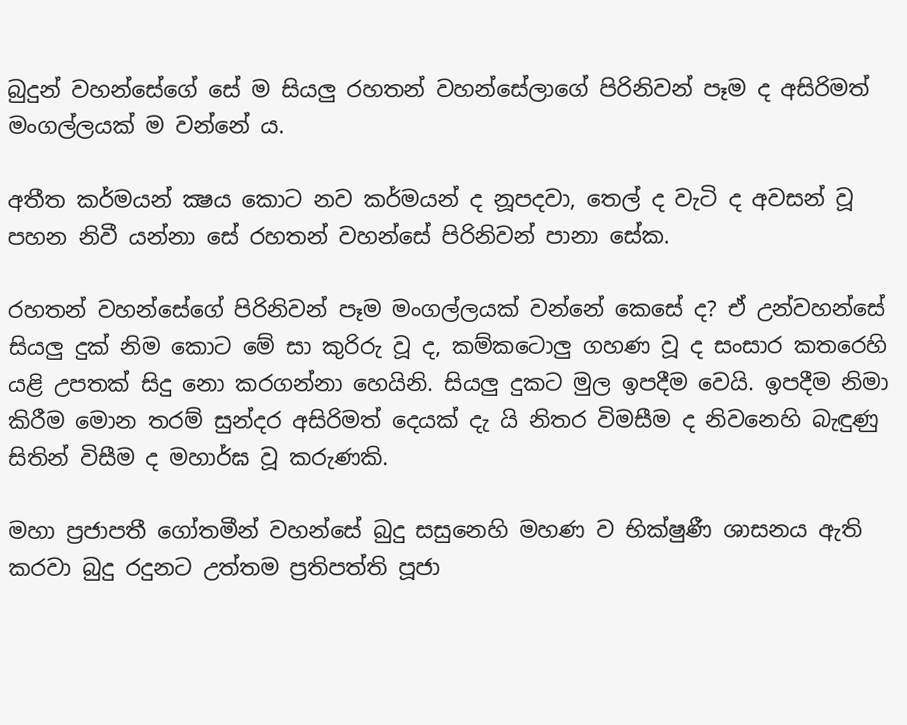බුදුන් වහන්සේගේ සේ ම සියලු රහතන් වහන්සේලාගේ පිරිනිවන් පෑම ද අසිරිමත් මංගල්ලයක් ම වන්නේ ය.

අතීත කර්මයන් ක්‍ෂය කොට නව කර්මයන් ද නූපදවා, තෙල් ද වැටි ද අවසන් වූ පහන නිවී යන්නා සේ රහතන් වහන්සේ පිරිනිවන් පානා සේක.

රහතන් වහන්සේගේ පිරිනිවන් පෑම මංගල්ලයක් වන්නේ කෙසේ ද? ඒ උන්වහන්සේ සියලු දුක් නිම කොට මේ සා කුරිරු වූ ද, කම්කටොලු ගහණ වූ ද සංසාර කතරෙහි යළි උපතක් සිදු නො කරගන්නා හෙයිනි. සියලු දුකට මුල ඉපදීම වෙයි. ඉපදීම නිමා කිරීම මොන තරම් සුන්දර අසිරිමත් දෙයක් දැ යි නිතර විමසීම ද නිවනෙහි බැඳුණු සිතින් විසීම ද මහාර්ඝ වූ කරුණකි.

මහා ප්‍රජාපතී ගෝතමීන් වහන්සේ බුදු සසුනෙහි මහණ ව භික්ෂුණී ශාසනය ඇති කරවා බුදු රදුනට උත්තම ප්‍රතිපත්ති පූජා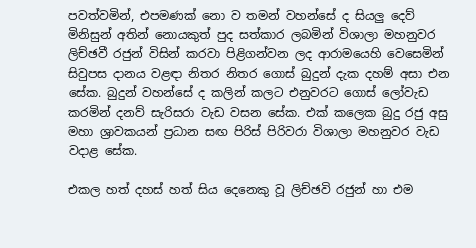පවත්වමින්, එපමණක් නො ව තමන් වහන්සේ ද සියලු දෙව් මිනිසුන් අතින් නොයකුත් පුද සත්කාර ලබමින් විශාලා මහනුවර ලිච්ඡවී රජුන් විසින් කරවා පිළිගන්වන ලද ආරාමයෙහි වෙසෙමින් සිවුපස දානය වළඳා නිතර නිතර ගොස් බුදුන් දැක දහම් අසා එන සේක. බුදුන් වහන්සේ ද කලින් කලට එනුවරට ගොස් ලෝවැඩ කරමින් දනව් සැරිසරා වැඩ වසන සේක. එක් කලෙක බුදු රජු අසු මහා ශ්‍රාවකයන් ප්‍රධාන සඟ පිරිස් පිරිවරා විශාලා මහනුවර වැඩ වදාළ සේක.

එකල හත් දහස් හත් සිය දෙනෙකු වූ ලිච්ඡවි රජුන් හා එම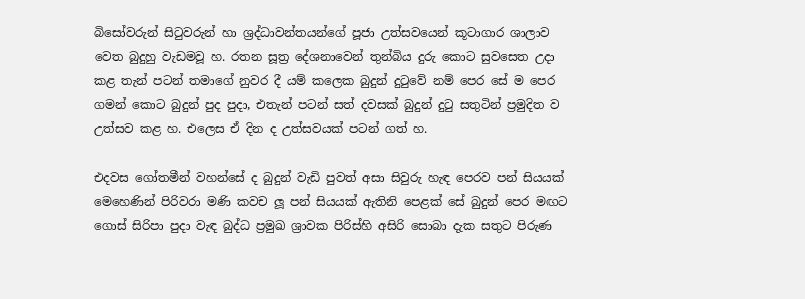බිසෝවරුන් සිටුවරුන් හා ශ්‍රද්ධාවන්තයන්ගේ පූජා උත්සවයෙන් කූටාගාර ශාලාව වෙත බුදුහු වැඩමවූ හ. රතන සූත්‍ර දේශනාවෙන් තුන්බිය දුරු කොට සුවසෙත උදා කළ තැන් පටන් තමාගේ නුවර දී යම් කලෙක බුදුන් දුටුවේ නම් පෙර සේ ම පෙර ගමන් කොට බුදුන් පුද පුදා, එතැන් පටන් සත් දවසක් බුදුන් දුටු සතුටින් ප්‍රමුදිත ව උත්සව කළ හ. එලෙස ඒ දින ද උත්සවයක් පටන් ගත් හ.

එදවස ගෝතමීන් වහන්සේ ද බුදුන් වැඩි පුවත් අසා සිවුරු හැඳ පෙරව පන් සියයක් මෙහෙණින් පිරිවරා මණි කවච ලූ පන් සියයක් ඇතිනි පෙළක් සේ බුදුන් පෙර මඟට ගොස් සිරිපා පුදා වැඳ බුද්ධ ප්‍රමුඛ ශ්‍රාවක පිරිස්හි අසිරි සොබා දැක සතුට පිරුණ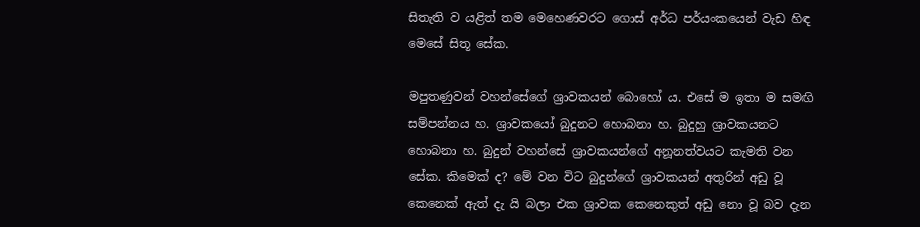සිතැති ව යළිත් තම මෙහෙණවරට ගොස් අර්ධ පර්යංකයෙන් වැඩ හිඳ මෙසේ සිතූ සේක.

මපුතණුවන් වහන්සේගේ ශ්‍රාවකයන් බොහෝ ය. එසේ ම ඉතා ම සමඟි සම්පන්නය හ. ශ්‍රාවකයෝ බුදුනට හොබනා හ. බුදුහු ශ්‍රාවකයනට හොබනා හ. බුදුන් වහන්සේ ශ්‍රාවකයන්ගේ අනූනත්වයට කැමති වන සේක. කිමෙක් ද? මේ වන විට බුදුන්ගේ ශ්‍රාවකයන් අතුරින් අඩු වූ කෙනෙක් ඇත් දැ යි බලා එක ශ්‍රාවක කෙනෙකුත් අඩු නො වූ බව දැන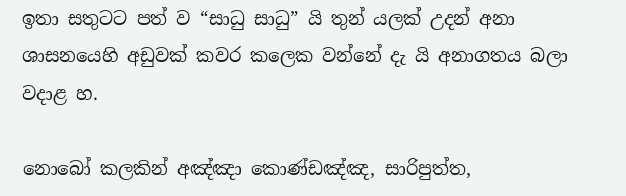ඉතා සතුටට පත් ව “සාධු සාධු” යි තුන් යලක් උදන් අනා ශාසනයෙහි අඩුවක් කවර කලෙක වන්නේ දැ යි අනාගතය බලා වදාළ හ.

නොබෝ කලකින් අඤ්ඤා කොණ්ඩඤ්ඤ, සාරිපුත්ත,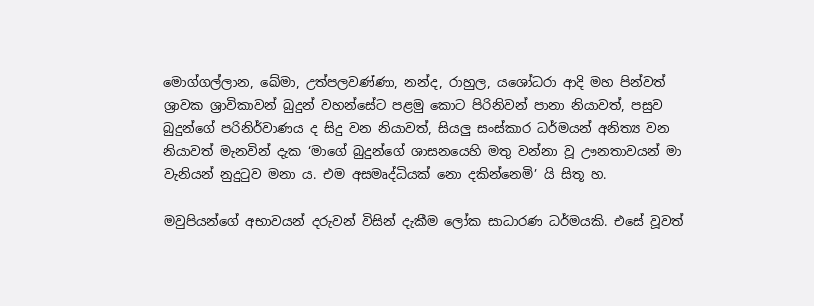මොග්ගල්ලාන, ඛේමා, උත්පලවණ්ණා, නන්ද, රාහුල, යශෝධරා ආදි මහ පින්වත් ශ්‍රාවක ශ්‍රාවිකාවන් බුදුන් වහන්සේට පළමු කොට පිරිනිවන් පානා නියාවත්, පසුව බුදුන්ගේ පරිනිර්වාණය ද සිදු වන නියාවත්, සියලු සංස්කාර ධර්මයන් අනිත්‍ය වන නියාවත් මැනවින් දැක ‘මාගේ බුදුන්ගේ ශාසනයෙහි මතු වන්නා වූ ඌනතාවයන් මා වැනියන් නුදුටුව මනා ය. එම අසමෘද්ධියක් නො දකින්නෙමි’ යි සිතූ හ.

මවුපියන්ගේ අභාවයන් දරුවන් විසින් දැකීම ලෝක සාධාරණ ධර්මයකි. එසේ වූවත්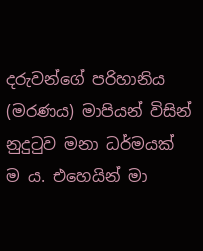දරුවන්ගේ පරිහානිය (මරණය) මාපියන් විසින් නුදුටුව මනා ධර්මයක් ම ය. එහෙයින් මා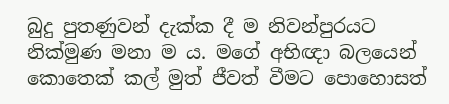බුදු පුතණුවන් දැක්ක දී ම නිවන්පුරයට නික්මුණ මනා ම ය. මගේ අභිඥා බලයෙන් කොතෙක් කල් මුත් ජීවත් වීමට පොහොසත්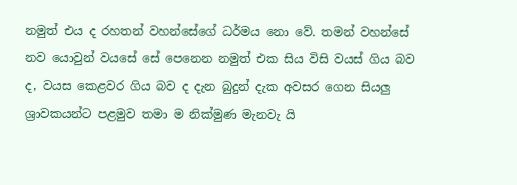නමුත් එය ද රහතන් වහන්සේගේ ධර්මය නො වේ. තමන් වහන්සේ නව යොවුන් වයසේ සේ පෙනෙන නමුත් එක සිය විසි වයස් ගිය බව ද, වයස කෙළවර ගිය බව ද දැන බුදුන් දැක අවසර ගෙන සියලු ශ්‍රාවකයන්ට පළමුව තමා ම නික්මුණ මැනවැ යි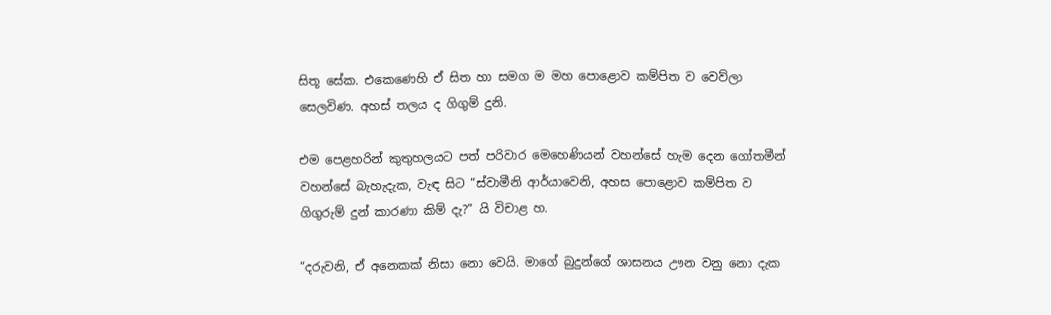සිතූ සේක. එකෙණෙහි ඒ සිත හා සමග ම මහ පොළොව කම්පිත ව වෙව්ලා සෙලවිණ. අහස් තලය ද ගිගුම් දුනි.

එම පෙළහරින් කුතුහලයට පත් පරිවාර මෙහෙණියන් වහන්සේ හැම දෙන ගෝතමීන් වහන්සේ බැහැදැක, වැඳ සිට “ස්වාමීනි ආර්යාවෙනි, අහස පොළොව කම්පිත ව ගිගුරුම් දුන් කාරණා කිම් දැ?” යි විචාළ හ.

“දරුවනි, ඒ අනෙකක් නිසා නො වෙයි. මාගේ බුදුන්ගේ ශාසනය ඌන වනු නො දැක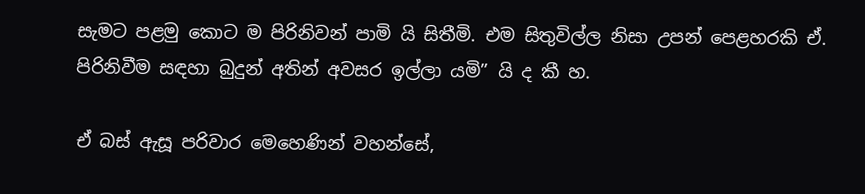සැමට පළමු කොට ම පිරිනිවන් පාමි යි සිතීමි. එම සිතුවිල්ල නිසා උපන් පෙළහරකි ඒ. පිරිනිවීම සඳහා බුදුන් අතින් අවසර ඉල්ලා යමි” යි ද කී හ.

ඒ බස් ඇසූ පරිවාර මෙහෙණින් වහන්සේ,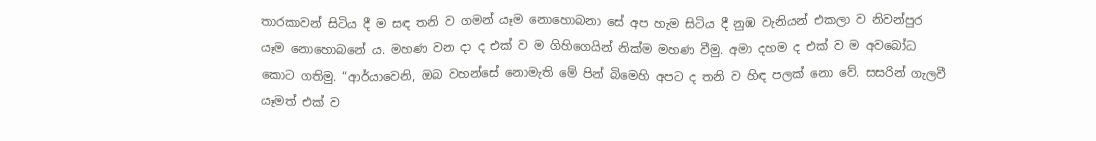තාරකාවන් සිටිය දී ම සඳ තනි ව ගමන් යෑම නොහොබනා සේ අප හැම සිටිය දී නුඹ වැනියන් එකලා ව නිවන්පුර යෑම නොහොබනේ ය. මහණ වන දා ද එක් ව ම ගිහිගෙයින් නික්ම මහණ වීමු. අමා දහම ද එක් ව ම අවබෝධ කොට ගතිමු. “ආර්යාවෙනි, ඔබ වහන්සේ නොමැති මේ පින් බිමෙහි අපට ද තනි ව හිඳ පලක් නො වේ. සසරින් ගැලවී යෑමත් එක් ව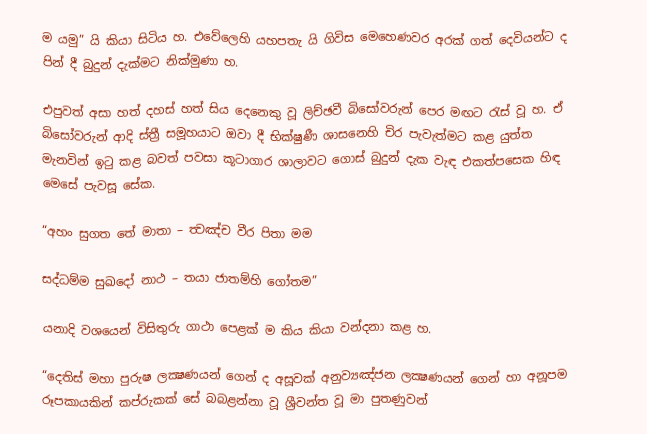ම යමු” යි කියා සිටිය හ. එවේලෙහි යහපතැ යි ගිවිස මෙහෙණවර අරක් ගත් දෙවියන්ට ද පින් දී බුදුන් දැක්මට නික්මුණා හ.

එපුවත් අසා හත් දහස් හත් සිය දෙනෙකු වූ ලිච්ඡවී බිසෝවරුන් පෙර මඟට රැස් වූ හ. ඒ බිසෝවරුන් ආදි ස්ත්‍රී සමූහයාට ඔවා දී භික්ෂුණී ශාසනෙහි චිර පැවැත්මට කළ යුත්ත මැනවින් ඉටු කළ බවත් පවසා කූටාගාර ශාලාවට ගොස් බුදුන් දැක වැඳ එකත්පසෙක හිඳ මෙසේ පැවසූ සේක.

“අහං සුගත තේ මාතා – ත්‍වඤ්ච වීර පිතා මම

සද්ධම්ම සුඛදෝ නාථ – තයා ජාතම්හි ගෝතම”

යනාදි වශයෙන් විසිතුරු ගාථා පෙළක් ම කිය කියා වන්දනා කළ හ.

“දෙතිස් මහා පුරුෂ ලක්‍ෂණයන් ගෙන් ද අසූවක් අනුව්‍යඤ්ජන ලක්‍ෂණයන් ගෙන් හා අනූපම රූපකායකින් කප්රුකක් සේ බබළන්නා වූ ශ්‍රීවන්ත වූ මා පුතණුවන්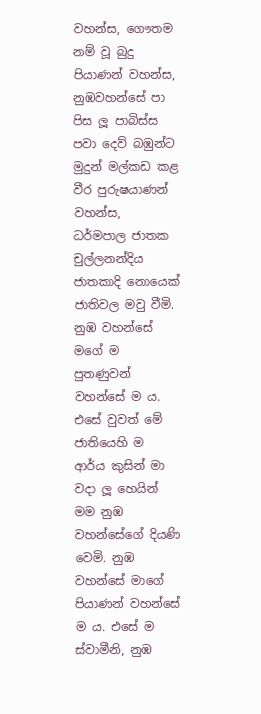වහන්ස, ගෞතම නම් වූ බුදු පියාණන් වහන්ස, නුඹවහන්සේ පා පිස ලූ පාබිස්ස පවා දෙව් බඹුන්ට මුදුන් මල්කඩ කළ වීර පුරුෂයාණන් වහන්ස, ධර්මපාල ජාතක චුල්ලනන්දිය ජාතකාදි නොයෙක් ජාතිවල මවු වීමි. නුඹ වහන්සේ මගේ ම පුතණුවන් වහන්සේ ම ය. එසේ වුවත් මේ ජාතියෙහි ම ආර්ය කුසින් මා වදා ලූ හෙයින් මම නුඹ වහන්සේගේ දියණි වෙමි. නුඹ වහන්සේ මාගේ පියාණන් වහන්සේ ම ය. එසේ ම ස්වාමීනි, නුඹ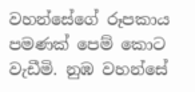වහන්සේගේ රූපකාය පමණක් පෙම් කොට වැඩීමි. නුඹ වහන්සේ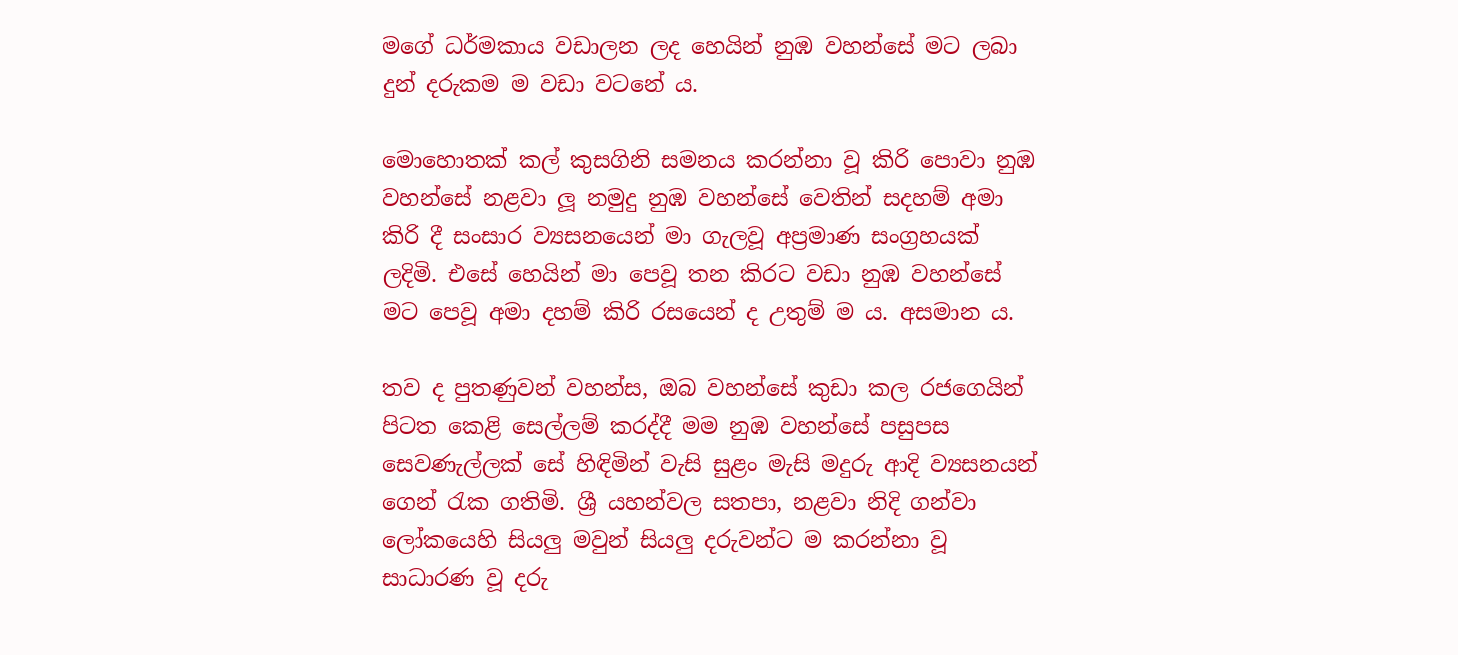මගේ ධර්මකාය වඩාලන ලද හෙයින් නුඹ වහන්සේ මට ලබා දුන් දරුකම ම වඩා වටනේ ය.

මොහොතක් කල් කුසගිනි සමනය කරන්නා වූ කිරි පොවා නුඹ වහන්සේ නළවා ලූ නමුදු නුඹ වහන්සේ වෙතින් සදහම් අමා කිරි දී සංසාර ව්‍යසනයෙන් මා ගැලවූ අප්‍රමාණ සංග්‍රහයක් ලදිමි. එසේ හෙයින් මා පෙවූ තන කිරට වඩා නුඹ වහන්සේ මට පෙවූ අමා දහම් කිරි රසයෙන් ද උතුම් ම ය. අසමාන ය.

තව ද පුතණුවන් වහන්ස, ඔබ වහන්සේ කුඩා කල රජගෙයින් පිටත කෙළි සෙල්ලම් කරද්දී මම නුඹ වහන්සේ පසුපස සෙවණැල්ලක් සේ හිඳිමින් වැසි සුළං මැසි මදුරු ආදි ව්‍යසනයන් ගෙන් රැක ගතිමි. ශ්‍රී යහන්වල සතපා, නළවා නිදි ගන්වා ලෝකයෙහි සියලු මවුන් සියලු දරුවන්ට ම කරන්නා වූ සාධාරණ වූ දරු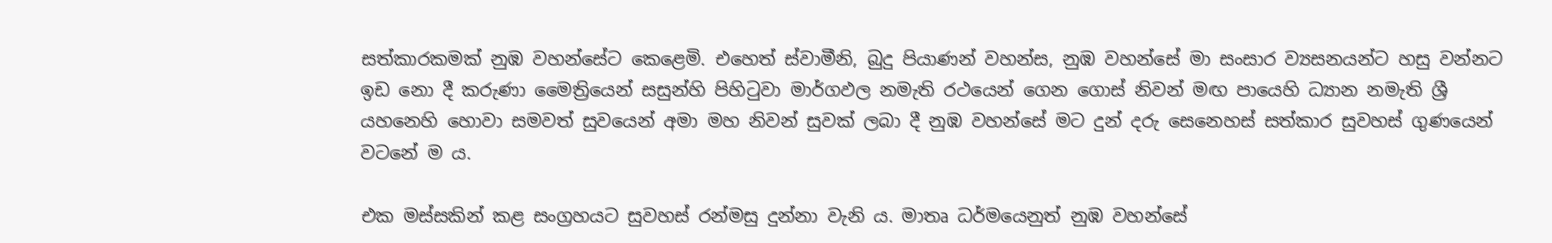සත්කාරකමක් නුඹ වහන්සේට කෙළෙමි. එහෙත් ස්වාමීනි, බුදු පියාණන් වහන්ස, නුඹ වහන්සේ මා සංසාර ව්‍යසනයන්ට හසු වන්නට ඉඩ නො දී කරුණා මෛත්‍රියෙන් සසුන්හි පිහිටුවා මාර්ගඵල නමැති රථයෙන් ගෙන ගොස් නිවන් මඟ පායෙහි ධ්‍යාන නමැති ශ්‍රී යහනෙහි හොවා සමවත් සුවයෙන් අමා මහ නිවන් සුවක් ලබා දී නුඹ වහන්සේ මට දුන් දරු සෙනෙහස් සත්කාර සුවහස් ගුණයෙන් වටනේ ම ය.

එක මස්සකින් කළ සංග්‍රහයට සුවහස් රන්මසු දුන්නා වැනි ය. මාතෘ ධර්මයෙනුත් නුඹ වහන්සේ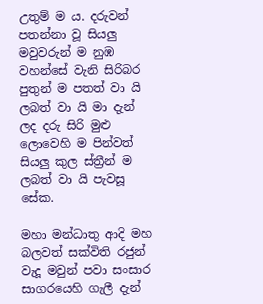උතුම් ම ය. දරුවන් පතන්නා වූ සියලු මවුවරුන් ම නුඹ වහන්සේ වැනි සිරිබර පුතුන් ම පතත් වා යි ලබත් වා යි මා දැන් ලද දරු සිරි මුළු ලොවෙහි ම පින්වත් සියලු කුල ස්ත්‍රීන් ම ලබත් වා යි පැවසූ සේක.

මහා මන්ධාතු ආදි මහ බලවත් සක්විති රජුන් වැදූ මවුන් පවා සංසාර සාගරයෙහි ගැලී දැන්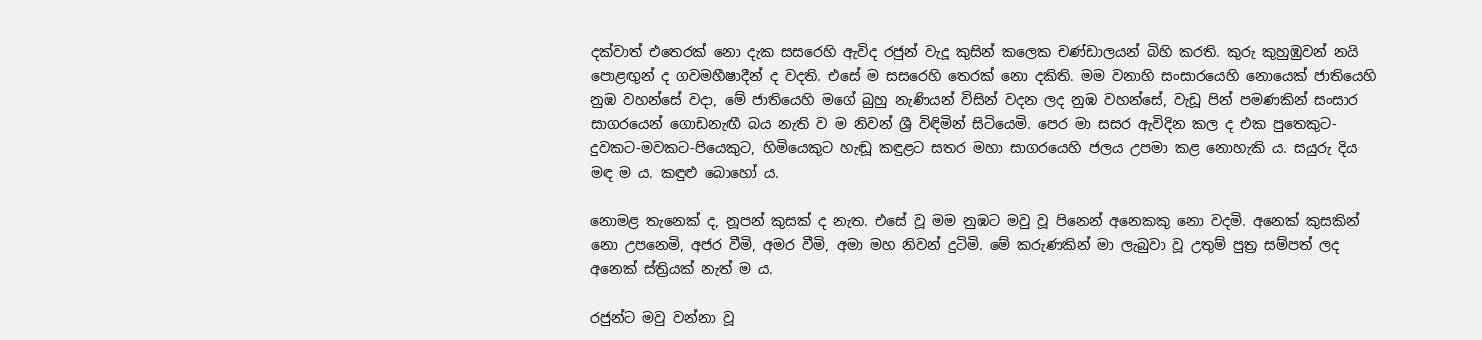දක්වාත් එතෙරක් නො දැක සසරෙහි ඇවිද රජුන් වැදූ කුසින් කලෙක චණ්ඩාලයන් බිහි කරති. කුරු කුහුඹුවන් නයි පොළඟුන් ද ගවමහීෂාදීන් ද වදති. එසේ ම සසරෙහි තෙරක් නො දකිති. මම වනාහි සංසාරයෙහි නොයෙක් ජාතියෙහි නුඹ වහන්සේ වදා, මේ ජාතියෙහි මගේ බුහු නැණියන් විසින් වදන ලද නුඹ වහන්සේ, වැඩූ පින් පමණකින් සංසාර සාගරයෙන් ගොඩනැඟී බය නැති ව ම නිවන් ශ්‍රී විඳිමින් සිටියෙමි. පෙර මා සසර ඇවිදින කල ද එක පුතෙකුට-දුවකට-මවකට-පියෙකුට, හිමියෙකුට හැඬූ කඳුළට සතර මහා සාගරයෙහි ජලය උපමා කළ නොහැකි ය. සයුරු දිය මඳ ම ය. කඳුළු බොහෝ ය.

නොමළ තැනෙක් ද, නූපන් කුසක් ද නැත. එසේ වූ මම නුඹට මවු වූ පිනෙන් අනෙකකු නො වදමි. අනෙක් කුසකින් නො උපනෙමි, අජර වීමි, අමර වීමි, අමා මහ නිවන් දුටිමි. මේ කරුණකින් මා ලැබුවා වූ උතුම් පුත්‍ර සම්පත් ලද අනෙක් ස්ත්‍රියක් නැත් ම ය.

රජුන්ට මවු වන්නා වූ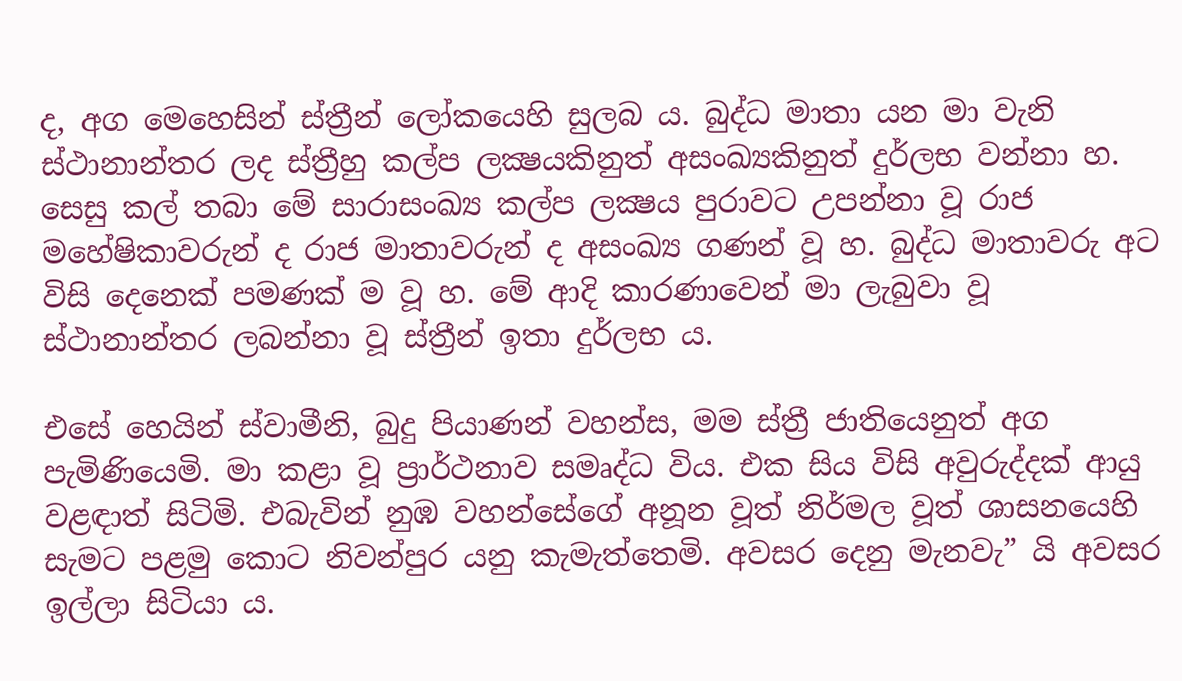ද, අග මෙහෙසින් ස්ත්‍රීන් ලෝකයෙහි සුලබ ය. බුද්ධ මාතා යන මා වැනි ස්ථානාන්තර ලද ස්ත්‍රීහු කල්ප ලක්‍ෂයකිනුත් අසංඛ්‍යකිනුත් දුර්ලභ වන්නා හ. සෙසු කල් තබා මේ සාරාසංඛ්‍ය කල්ප ලක්‍ෂය පුරාවට උපන්නා වූ රාජ මහේෂිකාවරුන් ද රාජ මාතාවරුන් ද අසංඛ්‍ය ගණන් වූ හ. බුද්ධ මාතාවරු අට විසි දෙනෙක් පමණක් ම වූ හ. මේ ආදි කාරණාවෙන් මා ලැබුවා වූ ස්ථානාන්තර ලබන්නා වූ ස්ත්‍රීන් ඉතා දුර්ලභ ය.

එසේ හෙයින් ස්වාමීනි, බුදු පියාණන් වහන්ස, මම ස්ත්‍රී ජාතියෙනුත් අග පැමිණියෙමි. මා කළා වූ ප්‍රාර්ථනාව සමෘද්ධ විය. එක සිය විසි අවුරුද්දක් ආයු වළඳාත් සිටිමි. එබැවින් නුඹ වහන්සේගේ අනූන වූත් නිර්මල වූත් ශාසනයෙහි සැමට පළමු කොට නිවන්පුර යනු කැමැත්තෙමි. අවසර දෙනු මැනවැ” යි අවසර ඉල්ලා සිටියා ය.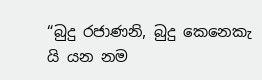“බුදු රජාණනි, බුදු කෙනෙකැ යි යන නම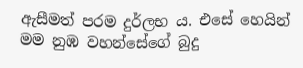ඇසීමත් පරම දුර්ලභ ය. එසේ හෙයින් මම නුඹ වහන්සේගේ බුදු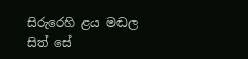සිරුරෙහි ළය මඬල සිත් සේ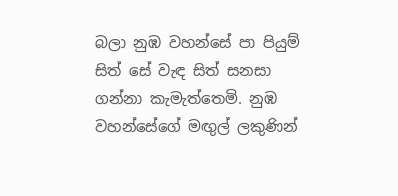බලා නුඹ වහන්සේ පා පියුම් සිත් සේ වැඳ සිත් සනසා ගන්නා කැමැත්තෙමි. නුඹ වහන්සේගේ මඟුල් ලකුණින්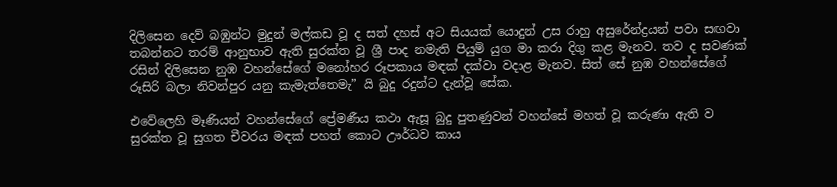දිලිසෙන දෙව් බඹුන්ට මුදුන් මල්කඩ වූ ද සත් දහස් අට සියයක් යොදුන් උස රාහු අසුරේන්ද්‍රයන් පවා සඟවා තබන්නට තරම් ආනුභාව ඇති සුරක්ත වූ ශ්‍රී පාද නමැති පියුම් යුග මා කරා දිගු කළ මැනව. තව ද සවණක් රසින් දිලිසෙන නුඹ වහන්සේගේ මනෝහර රූපකාය මඳක් දක්වා වදාළ මැනව. සිත් සේ නුඹ වහන්සේගේ රූසිරි බලා නිවන්පුර යනු කැමැත්තෙමැ” යි බුදු රදුන්ට දැන්වූ සේක.

එවේලෙහි මෑණියන් වහන්සේගේ ප්‍රේමණීය කථා ඇසූ බුදු පුතණුවන් වහන්සේ මහත් වූ කරුණා ඇති ව සුරක්ත වූ සුගත චීවරය මඳක් පහත් කොට ඌර්ධව කාය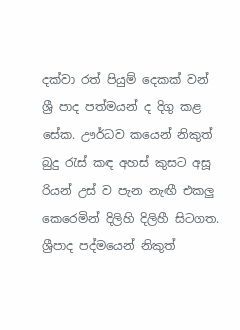දක්වා රත් පියුම් දෙකක් වන් ශ්‍රී පාද පත්මයන් ද දිගු කළ සේක. ඌර්ධව කයෙන් නිකුත් බුදු රැස් කඳ අහස් කුසට අසූ රියන් උස් ව පැන නැඟී එකලු කෙරෙමින් දිලිහි දිලිහී සිටගත. ශ්‍රීපාද පද්මයෙන් නිකුත්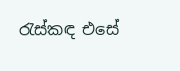රැස්කඳ එසේ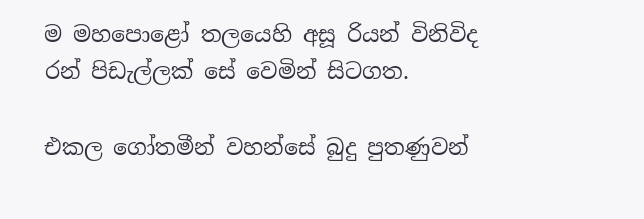ම මහපොළෝ තලයෙහි අසූ රියන් විනිවිද රන් පිඩැල්ලක් සේ වෙමින් සිටගත.

එකල ගෝතමීන් වහන්සේ බුදු පුතණුවන්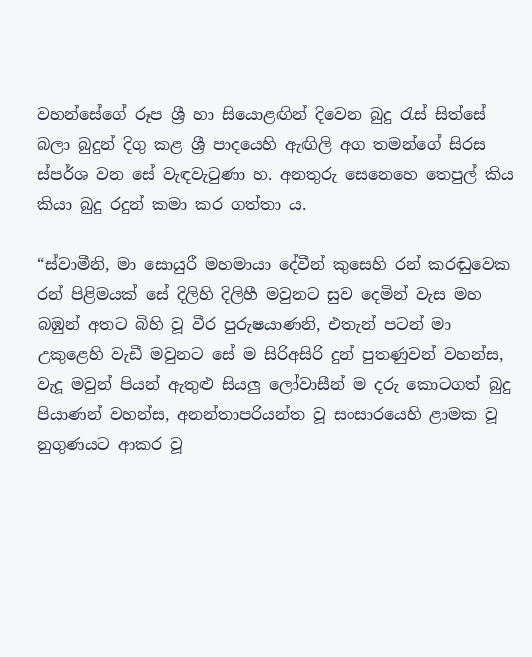වහන්සේගේ රූප ශ්‍රී හා සියොළඟින් දිවෙන බුදු රැස් සිත්සේ බලා බුදුන් දිගු කළ ශ්‍රී පාදයෙහි ඇඟිලි අග තමන්ගේ සිරස ස්පර්ශ වන සේ වැඳවැටුණා හ. අනතුරු සෙනෙහෙ තෙපුල් කිය කියා බුදු රදුන් කමා කර ගත්තා ය.

“ස්වාමීනි, මා සොයුරී මහමායා දේවීන් කුසෙහි රන් කරඬුවෙක රන් පිළිමයක් සේ දිලිහි දිලිහී මවුනට සුව දෙමින් වැස මහ බඹුන් අතට බිහි වූ වීර පුරුෂයාණනි, එතැන් පටන් මා උකුළෙහි වැඩී මවුනට සේ ම සිරිඅසිරි දුන් පුතණුවන් වහන්ස, වැදූ මවුන් පියන් ඇතුළු සියලු ලෝවාසීන් ම දරු කොටගත් බුදු පියාණන් වහන්ස, අනන්තාපරියන්ත වූ සංසාරයෙහි ළාමක වූ නුගුණයට ආකර වූ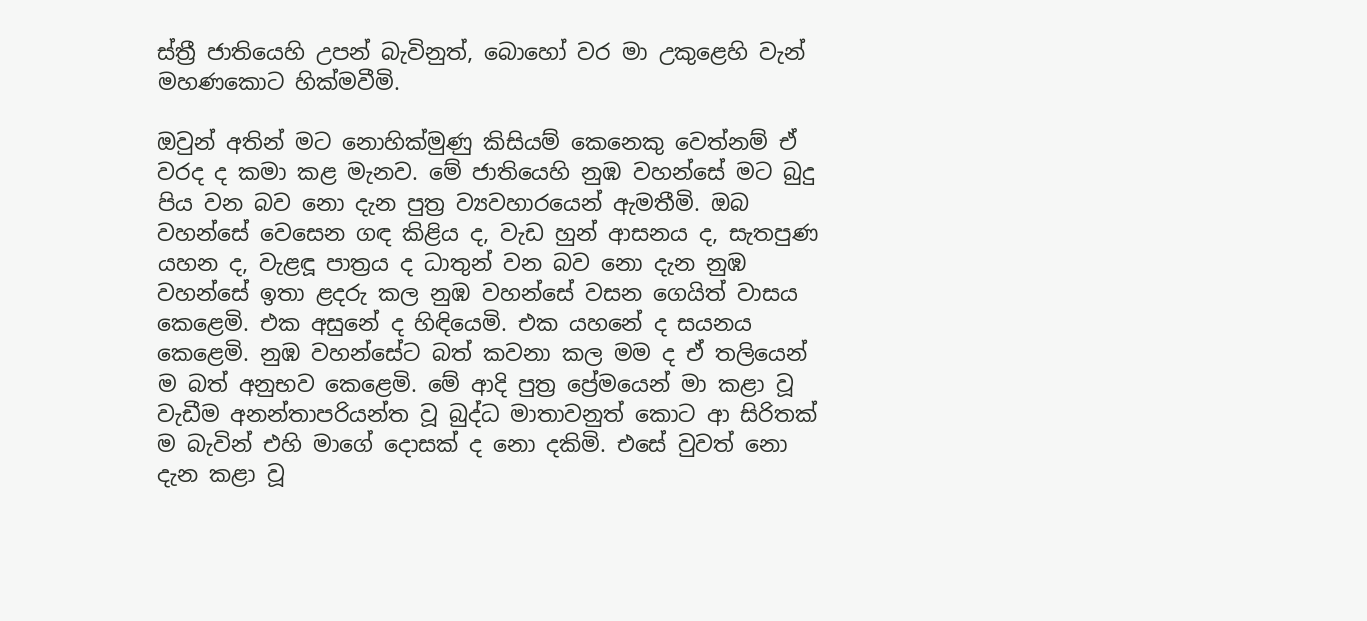ස්ත්‍රී ජාතියෙහි උපන් බැවිනුත්, බොහෝ වර මා උකුළෙහි වැන් මහණකොට හික්මවීමි.

ඔවුන් අතින් මට නොහික්මුණු කිසියම් කෙනෙකු වෙත්නම් ඒ වරද ද කමා කළ මැනව. මේ ජාතියෙහි නුඹ වහන්සේ මට බුදු පිය වන බව නො දැන පුත්‍ර ව්‍යවහාරයෙන් ඇමතීමි. ඔබ වහන්සේ වෙසෙන ගඳ කිළිය ද, වැඩ හුන් ආසනය ද, සැතපුණ යහන ද, වැළඳූ පාත්‍රය ද ධාතුන් වන බව නො දැන නුඹ වහන්සේ ඉතා ළදරු කල නුඹ වහන්සේ වසන ගෙයිත් වාසය කෙළෙමි. එක අසුනේ ද හිඳියෙමි. එක යහනේ ද සයනය කෙළෙමි. නුඹ වහන්සේට බත් කවනා කල මම ද ඒ තලියෙන් ම බත් අනුභව කෙළෙමි. මේ ආදි පුත්‍ර ප්‍රේමයෙන් මා කළා වූ වැඩීම අනන්තාපරියන්ත වූ බුද්ධ මාතාවනුත් කොට ආ සිරිතක් ම බැවින් එහි මාගේ දොසක් ද නො දකිමි. එසේ වුවත් නො දැන කළා වූ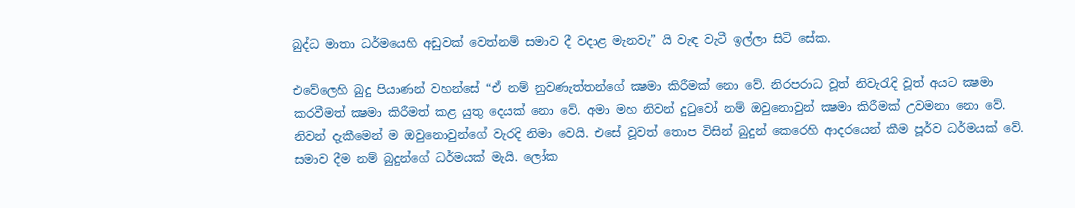බුද්ධ මාතා ධර්මයෙහි අඩුවක් වෙත්නම් සමාව දී වදාළ මැනවැ” යි වැඳ වැටී ඉල්ලා සිටි සේක.

එවේලෙහි බුදු පියාණන් වහන්සේ “ඒ නම් නුවණැත්තන්ගේ ක්‍ෂමා කිරීමක් නො වේ. නිරපරාධ වූත් නිවැරැදි වූත් අයට ක්‍ෂමා කරවීමත් ක්‍ෂමා කිරීමත් කළ යුතු දෙයක් නො වේ. අමා මහ නිවන් දුටුවෝ නම් ඔවුනොවුන් ක්‍ෂමා කිරීමක් උවමනා නො වේ. නිවන් දැකීමෙන් ම ඔවුනොවුන්ගේ වැරදි නිමා වෙයි. එසේ වූවත් තොප විසින් බුදුන් කෙරෙහි ආදරයෙන් කීම පූර්ව ධර්මයක් වේ. සමාව දීම නම් බුදුන්ගේ ධර්මයක් මැයි. ලෝක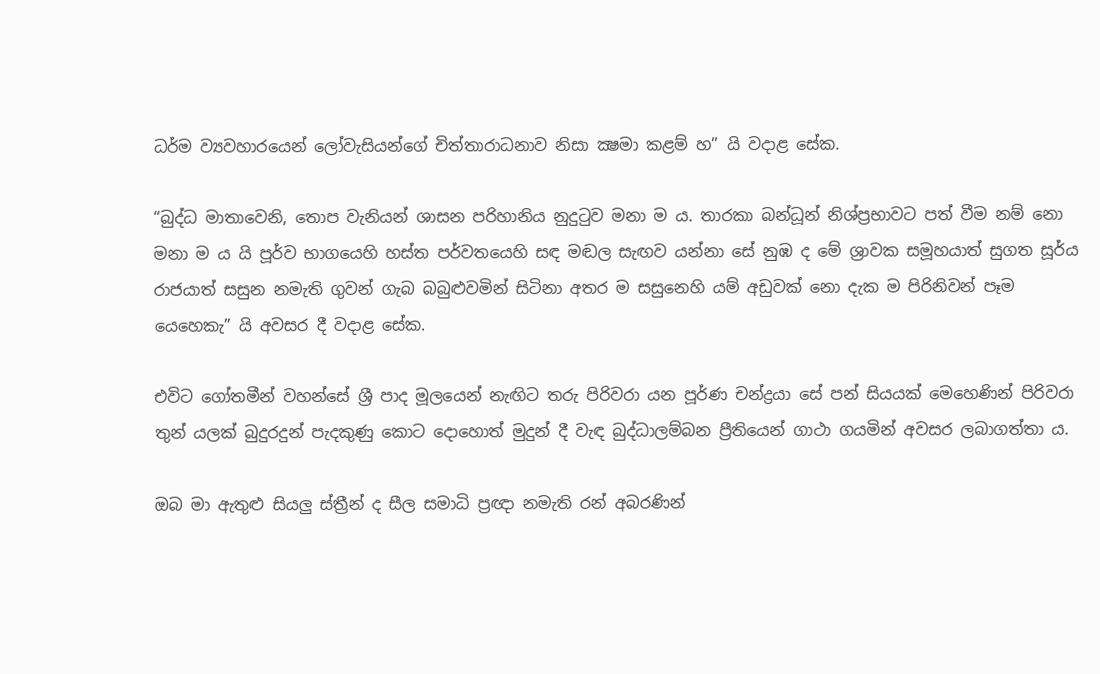ධර්ම ව්‍යවහාරයෙන් ලෝවැසියන්ගේ චිත්තාරාධනාව නිසා ක්‍ෂමා කළම් හ” යි වදාළ සේක.

“බුද්ධ මාතාවෙනි, තොප වැනියන් ශාසන පරිහානිය නුදුටුව මනා ම ය. තාරකා බන්ධූන් නිශ්ප්‍රභාවට පත් වීම නම් නො මනා ම ය යි පූර්ව භාගයෙහි හස්ත පර්වතයෙහි සඳ මඬල සැඟව යන්නා සේ නුඹ ද මේ ශ්‍රාවක සමූහයාත් සුගත සූර්ය රාජයාත් සසුන නමැති ගුවන් ගැබ බබුළුවමින් සිටිනා අතර ම සසුනෙහි යම් අඩුවක් නො දැක ම පිරිනිවන් පෑම යෙහෙකැ” යි අවසර දී වදාළ සේක.

එවිට ගෝතමීන් වහන්සේ ශ්‍රී පාද මූලයෙන් නැඟිට තරු පිරිවරා යන පූර්ණ චන්ද්‍රයා සේ පන් සියයක් මෙහෙණින් පිරිවරා තුන් යලක් බුදුරදුන් පැදකුණු කොට දොහොත් මුදුන් දී වැඳ බුද්ධාලම්බන ප්‍රීතියෙන් ගාථා ගයමින් අවසර ලබාගත්තා ය.

ඔබ මා ඇතුළු සියලු ස්ත්‍රීන් ද සීල සමාධි ප්‍රඥා නමැති රන් අබරණින්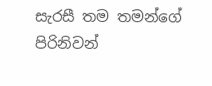සැරසී තම තමන්ගේ පිරිනිවන්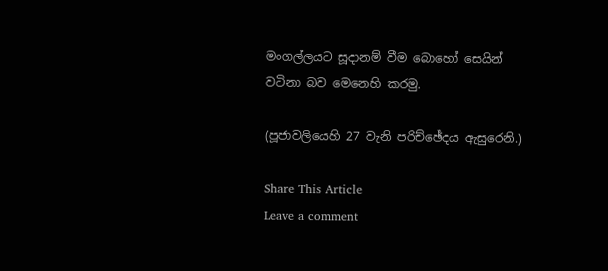මංගල්ලයට සූදානම් වීම බොහෝ සෙයින් වටිනා බව මෙනෙහි කරමු.

(පූජාවලියෙහි 27 වැනි පරිච්ඡේදය ඇසුරෙනි.)

Share This Article
Leave a comment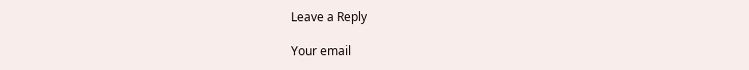Leave a Reply

Your email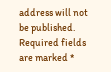address will not be published. Required fields are marked *